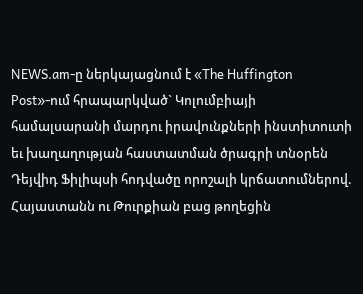NEWS.am-ը ներկայացնում է «The Huffington Post»-ում հրապարկված` Կոլումբիայի համալսարանի մարդու իրավունքների ինստիտուտի եւ խաղաղության հաստատման ծրագրի տնօրեն Դեյվիդ Ֆիլիպսի հոդվածը որոշալի կրճատումներով.
Հայաստանն ու Թուրքիան բաց թողեցին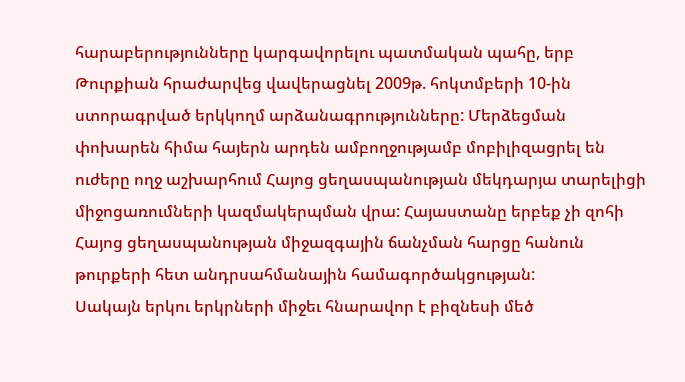հարաբերությունները կարգավորելու պատմական պահը, երբ Թուրքիան հրաժարվեց վավերացնել 2009թ. հոկտմբերի 10-ին ստորագրված երկկողմ արձանագրությունները: Մերձեցման փոխարեն հիմա հայերն արդեն ամբողջությամբ մոբիլիզացրել են ուժերը ողջ աշխարհում Հայոց ցեղասպանության մեկդարյա տարելիցի միջոցառումների կազմակերպման վրա: Հայաստանը երբեք չի զոհի Հայոց ցեղասպանության միջազգային ճանչման հարցը հանուն թուրքերի հետ անդրսահմանային համագործակցության:
Սակայն երկու երկրների միջեւ հնարավոր է բիզնեսի մեծ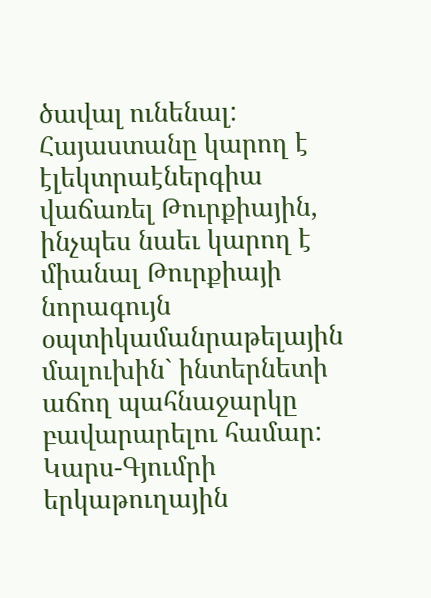ծավալ ունենալ: Հայաստանը կարող է էլեկտրաէներգիա վաճառել Թուրքիային, ինչպես նաեւ կարող է միանալ Թուրքիայի նորագույն օպտիկամանրաթելային մալուխին` ինտերնետի աճող պահնաջարկը բավարարելու համար: Կարս-Գյումրի երկաթուղային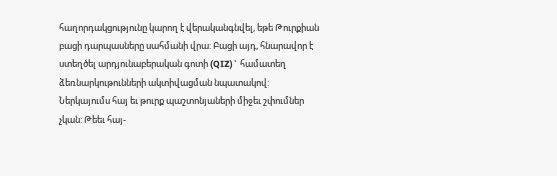հաղորդակցությունը կարող է վերականգնվել, եթե Թուրքիան բացի դարպասները սահմանի վրա: Բացի այդ, հնարավոր է ստեղծել արդյունաբերական գոտի (QIZ)` համատեղ ձեռնարկութունների ակտիվացման նպատակով:
Ներկայումս հայ եւ թուրք պաշտոնյաների միջեւ շփումներ չկան: Թեեւ հայ-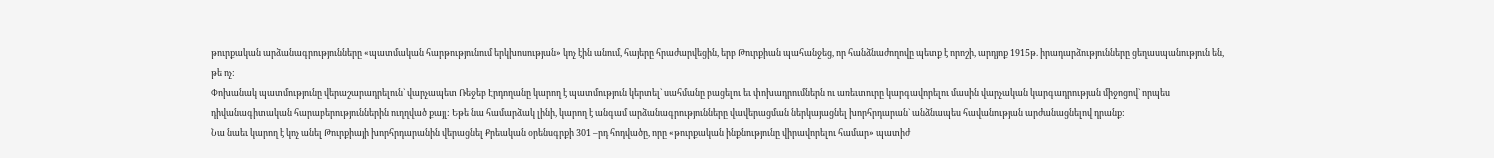թուրքական արձանագրությունները «պատմական հարթությունում երկխոսության» կոչ էին անում, հայերը հրաժարվեցին, երբ Թուրքիան պահանջեց, որ հանձնաժողովը պետք է որոշի, արդյոք 1915թ. իրադարձությունները ցեղասպանություն են, թե ոչ:
Փոխանակ պատմությունը վերաշարադրելուն` վարչապետ Ռեջեբ Էրդողանը կարող է պատմություն կերտել` սահմանը բացելու եւ փոխադրումներն ու առեւտուրը կարգավորելու մասին վարչական կարգադրության միջոցով` որպես դիվանագիտական հարաբերություններին ուղղված քայլ: Եթե նա համարձակ լինի, կարող է անգամ արձանագրությունները վավերացման ներկայացնել խորհրդարան` անձնապես հավանության արժանացնելով դրանք:
Նա նաեւ կարող է կոչ անել Թուրքիայի խորհրդարանին վերացնել Քրեական օրենսգրքի 301 –րդ հոդվածը, որը «թուրքական ինքնությունը վիրավորելու համար» պատիժ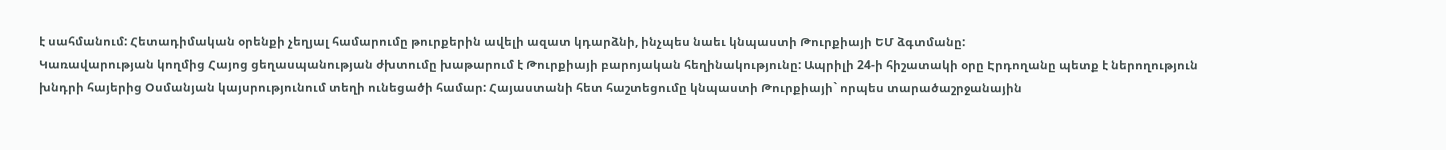է սահմանում: Հետադիմական օրենքի չեղյալ համարումը թուրքերին ավելի ազատ կդարձնի, ինչպես նաեւ կնպաստի Թուրքիայի ԵՄ ձգտմանը:
Կառավարության կողմից Հայոց ցեղասպանության ժխտումը խաթարում է Թուրքիայի բարոյական հեղինակությունը: Ապրիլի 24-ի հիշատակի օրը Էրդողանը պետք է ներողություն խնդրի հայերից Օսմանյան կայսրությունում տեղի ունեցածի համար: Հայաստանի հետ հաշտեցումը կնպաստի Թուրքիայի` որպես տարածաշրջանային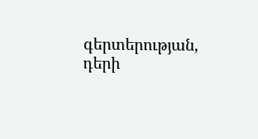գերտերության, դերի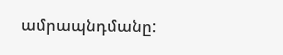ամրապնդմանը: